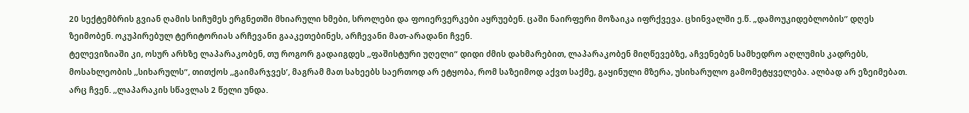20 სექტემბრის გვიან ღამის სიჩუმეს ერგნეთში მხიარული ხმები, სროლები და ფოიერვერკები აყრუებენ. ცაში ნაირფერი მოზაიკა იფრქვევა. ცხინვალში ე.წ. „დამოუკიდებლობის‘’ დღეს ზეიმობენ. ოკუპირებულ ტერიტორიას არჩევანი გააკეთებინეს, არჩევანი მათ-არადანი ჩვენ.
ტელევიზიაში კი, ოსურ არხზე ლაპარაკობენ, თუ როგორ გადაიგდეს ,,ფაშისტური უღელი“ დიდი ძმის დახმარებით, ლაპარაკობენ მიღწევებზე, აჩვენებენ სამხედრო აღლუმის კადრებს, მოსახლეობის ,,სიხარულს“, თითქოს ,,გაიმარჯვეს’, მაგრამ მათ სახეებს საერთოდ არ ეტყობა, რომ საზეიმოდ აქვთ საქმე, გაყინული მზერა, უსიხარულო გამომეტყველება. ალბად არ ეზეიმებათ. არც ჩვენ. ,,ლაპარაკის სწავლას 2 წელი უნდა.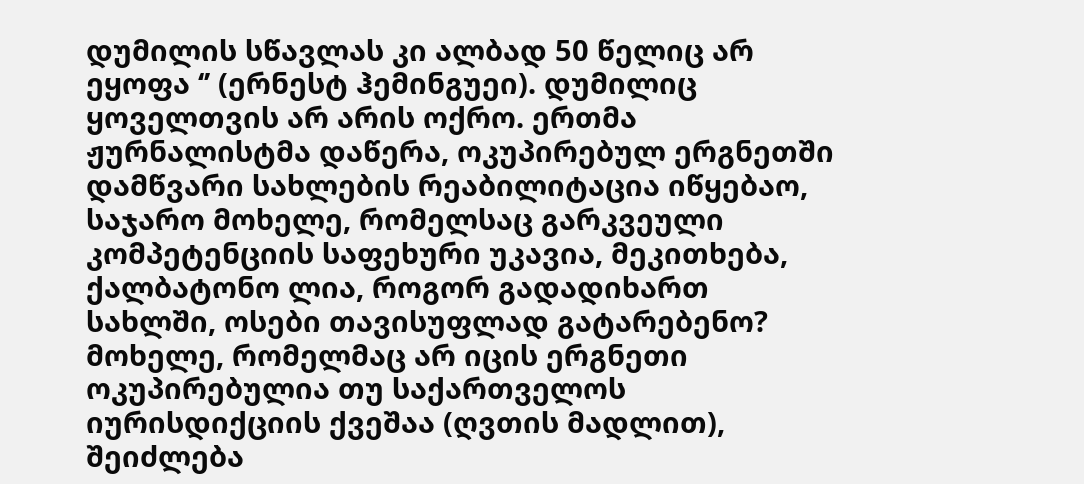დუმილის სწავლას კი ალბად 50 წელიც არ ეყოფა ‘’ (ერნესტ ჰემინგუეი). დუმილიც ყოველთვის არ არის ოქრო. ერთმა ჟურნალისტმა დაწერა, ოკუპირებულ ერგნეთში დამწვარი სახლების რეაბილიტაცია იწყებაო, საჯარო მოხელე, რომელსაც გარკვეული კომპეტენციის საფეხური უკავია, მეკითხება, ქალბატონო ლია, როგორ გადადიხართ სახლში, ოსები თავისუფლად გატარებენო? მოხელე, რომელმაც არ იცის ერგნეთი ოკუპირებულია თუ საქართველოს იურისდიქციის ქვეშაა (ღვთის მადლით), შეიძლება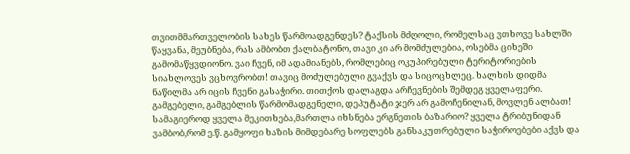თვითმმართველობის სახეს წარმოადგენდეს? ტაქსის მძღოლი, რომელსაც ვთხოვე სახლში წაყვანა, მეუბნება, რას ამბობთ ქალბატონო, თავი კი არ მომძულებია, ოსებმა ციხეში გამომაწყვდიონო. ვაი ჩვენ, იმ ადამიანებს, რომლებიც ოკუპირებული ტერიტორიების სიახლოვეს ვცხოვრობთ! თავიც მოძულებული გვაქვს და სიცოცხლეც. ხალხის დიდმა ნაწილმა არ იცის ჩვენი გასაჭირი. თითქოს დალაგდა არჩევნების შემდეგ ყველაფერი. გამგებელი, გამგებლის წარმომადგენელი, დეპუტატი ჯერ არ გამოჩენილან, მოვლენ ალბათ! სამაგიეროდ ყველა მეკითხება,მართლა იხსნება ერგნეთის ბაზარიო? ყველა ტრიბუნიდან ვამბობ,რომ ე.წ. გამყოფი ხაზის მიმდებარე სოფლებს განსაკუთრებული საჭიროებები აქვს და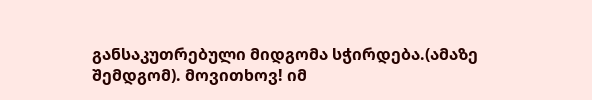განსაკუთრებული მიდგომა სჭირდება.(ამაზე შემდგომ). მოვითხოვ! იმ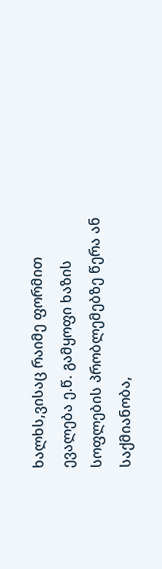ხალხს,ვისაც რაიმე ფორმით ევალება ე.წ. გამყოფი ხაზის სოფლების პრობლემებზე წერა ან საქმიანობა,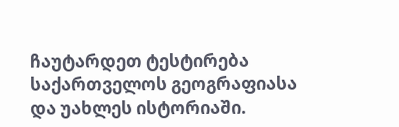ჩაუტარდეთ ტესტირება საქართველოს გეოგრაფიასა და უახლეს ისტორიაში.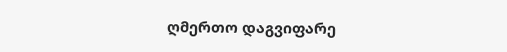ღმერთო დაგვიფარე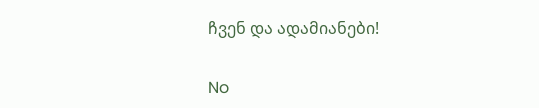ჩვენ და ადამიანები!

No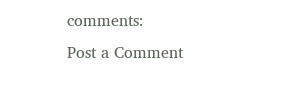comments:
Post a Comment